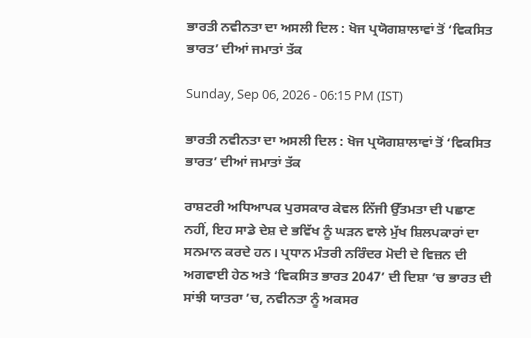ਭਾਰਤੀ ਨਵੀਨਤਾ ਦਾ ਅਸਲੀ ਦਿਲ : ਖੋਜ ਪ੍ਰਯੋਗਸ਼ਾਲਾਵਾਂ ਤੋਂ ‘ਵਿਕਸਿਤ ਭਾਰਤ’ ਦੀਆਂ ਜਮਾਤਾਂ ਤੱਕ

Sunday, Sep 06, 2026 - 06:15 PM (IST)

ਭਾਰਤੀ ਨਵੀਨਤਾ ਦਾ ਅਸਲੀ ਦਿਲ : ਖੋਜ ਪ੍ਰਯੋਗਸ਼ਾਲਾਵਾਂ ਤੋਂ ‘ਵਿਕਸਿਤ ਭਾਰਤ’ ਦੀਆਂ ਜਮਾਤਾਂ ਤੱਕ

ਰਾਸ਼ਟਰੀ ਅਧਿਆਪਕ ਪੁਰਸਕਾਰ ਕੇਵਲ ਨਿੱਜੀ ਉੱਤਮਤਾ ਦੀ ਪਛਾਣ ਨਹੀਂ, ਇਹ ਸਾਡੇ ਦੇਸ਼ ਦੇ ਭਵਿੱਖ ਨੂੰ ਘੜਨ ਵਾਲੇ ਮੁੱਖ ਸ਼ਿਲਪਕਾਰਾਂ ਦਾ ਸਨਮਾਨ ਕਰਦੇ ਹਨ। ਪ੍ਰਧਾਨ ਮੰਤਰੀ ਨਰਿੰਦਰ ਮੋਦੀ ਦੇ ਵਿਜ਼ਨ ਦੀ ਅਗਵਾਈ ਹੇਠ ਅਤੇ ‘ਵਿਕਸਿਤ ਭਾਰਤ 2047’ ਦੀ ਦਿਸ਼ਾ ’ਚ ਭਾਰਤ ਦੀ ਸਾਂਝੀ ਯਾਤਰਾ ’ਚ, ਨਵੀਨਤਾ ਨੂੰ ਅਕਸਰ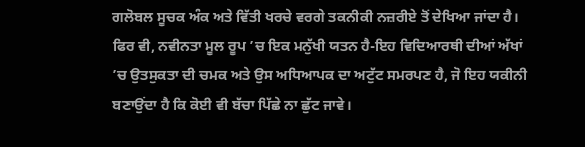ਗਲੋਬਲ ਸੂਚਕ ਅੰਕ ਅਤੇ ਵਿੱਤੀ ਖਰਚੇ ਵਰਗੇ ਤਕਨੀਕੀ ਨਜ਼ਰੀਏ ਤੋਂ ਦੇਖਿਆ ਜਾਂਦਾ ਹੈ। ਫਿਰ ਵੀ, ਨਵੀਨਤਾ ਮੂਲ ਰੂਪ ’ਚ ਇਕ ਮਨੁੱਖੀ ਯਤਨ ਹੈ-ਇਹ ਵਿਦਿਆਰਥੀ ਦੀਆਂ ਅੱਖਾਂ ’ਚ ਉਤਸੁਕਤਾ ਦੀ ਚਮਕ ਅਤੇ ਉਸ ਅਧਿਆਪਕ ਦਾ ਅਟੁੱਟ ਸਮਰਪਣ ਹੈ, ਜੋ ਇਹ ਯਕੀਨੀ ਬਣਾਉਂਦਾ ਹੈ ਕਿ ਕੋਈ ਵੀ ਬੱਚਾ ਪਿੱਛੇ ਨਾ ਛੁੱਟ ਜਾਵੇ।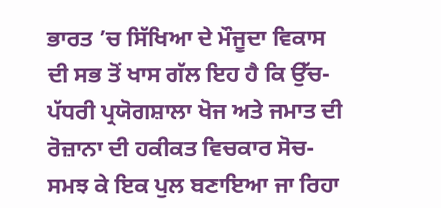ਭਾਰਤ ’ਚ ਸਿੱਖਿਆ ਦੇ ਮੌਜੂਦਾ ਵਿਕਾਸ ਦੀ ਸਭ ਤੋਂ ਖਾਸ ਗੱਲ ਇਹ ਹੈ ਕਿ ਉੱਚ-ਪੱਧਰੀ ਪ੍ਰਯੋਗਸ਼ਾਲਾ ਖੋਜ ਅਤੇ ਜਮਾਤ ਦੀ ਰੋਜ਼ਾਨਾ ਦੀ ਹਕੀਕਤ ਵਿਚਕਾਰ ਸੋਚ-ਸਮਝ ਕੇ ਇਕ ਪੁਲ ਬਣਾਇਆ ਜਾ ਰਿਹਾ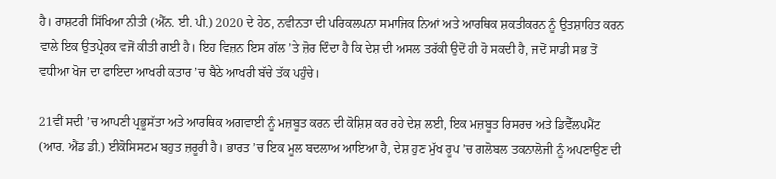ਹੈ। ਰਾਸ਼ਟਰੀ ਸਿੱਖਿਆ ਨੀਤੀ (ਐੱਨ. ਈ. ਪੀ.) 2020 ਦੇ ਹੇਠ, ਨਵੀਨਤਾ ਦੀ ਪਰਿਕਲਪਨਾ ਸਮਾਜਿਕ ਨਿਆਂ ਅਤੇ ਆਰਥਿਕ ਸ਼ਕਤੀਕਰਨ ਨੂੰ ਉਤਸ਼ਾਹਿਤ ਕਰਨ ਵਾਲੇ ਇਕ ਉਤਪ੍ਰੇਰਕ ਵਜੋਂ ਕੀਤੀ ਗਈ ਹੈ। ਇਹ ਵਿਜ਼ਨ ਇਸ ਗੱਲ ’ਤੇ ਜ਼ੋਰ ਦਿੰਦਾ ਹੈ ਕਿ ਦੇਸ਼ ਦੀ ਅਸਲ ਤਰੱਕੀ ਉਦੋਂ ਹੀ ਹੋ ਸਕਦੀ ਹੈ, ਜਦੋਂ ਸਾਡੀ ਸਭ ਤੋਂ ਵਧੀਆ ਖੋਜ ਦਾ ਫਾਇਦਾ ਆਖਰੀ ਕਤਾਰ ’ਚ ਬੈਠੇ ਆਖਰੀ ਬੱਚੇ ਤੱਕ ਪਹੁੰਚੇ।

21ਵੀਂ ਸਦੀ ’ਚ ਆਪਣੀ ਪ੍ਰਭੂਸੱਤਾ ਅਤੇ ਆਰਥਿਕ ਅਗਵਾਈ ਨੂੰ ਮਜ਼ਬੂਤ ਕਰਨ ਦੀ ਕੋਸ਼ਿਸ਼ ਕਰ ਰਹੇ ਦੇਸ਼ ਲਈ, ਇਕ ਮਜ਼ਬੂਤ ਰਿਸਰਚ ਅਤੇ ਡਿਵੈੱਲਪਮੈਂਟ (ਆਰ. ਐਂਡ ਡੀ.) ਈਕੋਸਿਸਟਮ ਬਹੁਤ ਜ਼ਰੂਰੀ ਹੈ। ਭਾਰਤ ’ਚ ਇਕ ਮੂਲ ਬਦਲਾਅ ਆਇਆ ਹੈ, ਦੇਸ਼ ਹੁਣ ਮੁੱਖ ਰੂਪ ’ਚ ਗਲੋਬਲ ਤਕਨਾਲੋਜੀ ਨੂੰ ਅਪਣਾਉਣ ਦੀ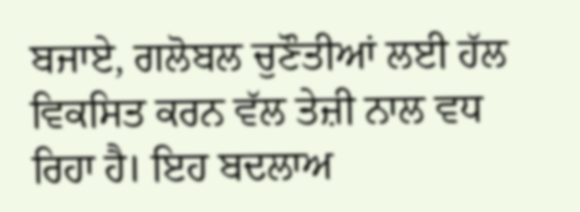ਬਜਾਏ, ਗਲੋਬਲ ਚੁਣੌਤੀਆਂ ਲਈ ਹੱਲ ਵਿਕਸਿਤ ਕਰਨ ਵੱਲ ਤੇਜ਼ੀ ਨਾਲ ਵਧ ਰਿਹਾ ਹੈ। ਇਹ ਬਦਲਾਅ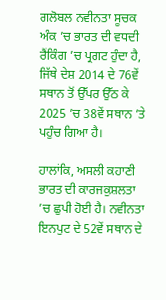ਗਲੋਬਲ ਨਵੀਨਤਾ ਸੂਚਕ ਅੰਕ ’ਚ ਭਾਰਤ ਦੀ ਵਧਦੀ ਰੈਂਕਿੰਗ ’ਚ ਪ੍ਰਗਟ ਹੁੰਦਾ ਹੈ, ਜਿੱਥੇ ਦੇਸ਼ 2014 ਦੇ 76ਵੇਂ ਸਥਾਨ ਤੋਂ ਉੱਪਰ ਉੱਠ ਕੇ 2025 ’ਚ 38ਵੇਂ ਸਥਾਨ ’ਤੇ ਪਹੁੰਚ ਗਿਆ ਹੈ।

ਹਾਲਾਂਕਿ, ਅਸਲੀ ਕਹਾਣੀ ਭਾਰਤ ਦੀ ਕਾਰਜਕੁਸ਼ਲਤਾ ’ਚ ਛੁਪੀ ਹੋਈ ਹੈ। ਨਵੀਨਤਾ ਇਨਪੁਟ ਦੇ 52ਵੇਂ ਸਥਾਨ ਦੇ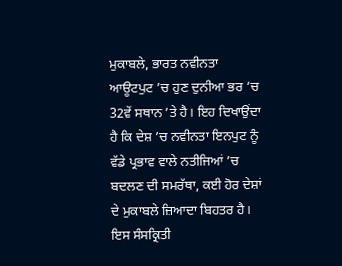ਮੁਕਾਬਲੇ, ਭਾਰਤ ਨਵੀਨਤਾ ਆਊਟਪੁਟ ’ਚ ਹੁਣ ਦੁਨੀਆ ਭਰ ’ਚ 32ਵੇਂ ਸਥਾਨ ’ਤੇ ਹੈ। ਇਹ ਦਿਖਾਉਂਦਾ ਹੈ ਕਿ ਦੇਸ਼ ’ਚ ਨਵੀਨਤਾ ਇਨਪੁਟ ਨੂੰ ਵੱਡੇ ਪ੍ਰਭਾਵ ਵਾਲੇ ਨਤੀਜਿਆਂ ’ਚ ਬਦਲਣ ਦੀ ਸਮਰੱਥਾ, ਕਈ ਹੋਰ ਦੇਸ਼ਾਂ ਦੇ ਮੁਕਾਬਲੇ ਜ਼ਿਆਦਾ ਬਿਹਤਰ ਹੈ। ਇਸ ਸੰਸਕ੍ਰਿਤੀ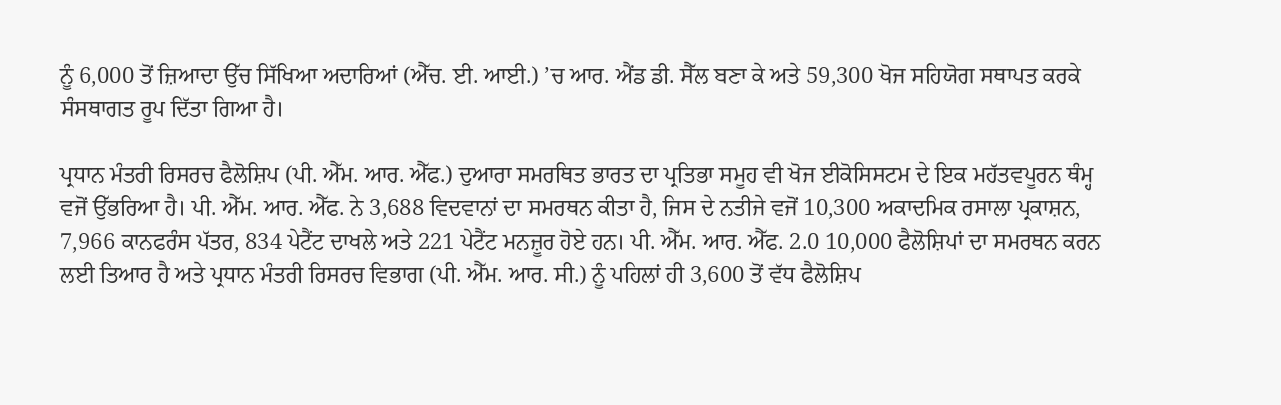ਨੂੰ 6,000 ਤੋਂ ਜ਼ਿਆਦਾ ਉੱਚ ਸਿੱਖਿਆ ਅਦਾਰਿਆਂ (ਐੱਚ. ਈ. ਆਈ.) ’ਚ ਆਰ. ਐਂਡ ਡੀ. ਸੈੱਲ ਬਣਾ ਕੇ ਅਤੇ 59,300 ਖੋਜ ਸਹਿਯੋਗ ਸਥਾਪਤ ਕਰਕੇ ਸੰਸਥਾਗਤ ਰੂਪ ਦਿੱਤਾ ਗਿਆ ਹੈ।

ਪ੍ਰਧਾਨ ਮੰਤਰੀ ਰਿਸਰਚ ਫੈਲੋਸ਼ਿਪ (ਪੀ. ਐੱਮ. ਆਰ. ਐੱਫ.) ਦੁਆਰਾ ਸਮਰਥਿਤ ਭਾਰਤ ਦਾ ਪ੍ਰਤਿਭਾ ਸਮੂਹ ਵੀ ਖੋਜ ਈਕੋਸਿਸਟਮ ਦੇ ਇਕ ਮਹੱਤਵਪੂਰਨ ਥੰਮ੍ਹ ਵਜੋਂ ਉੱਭਰਿਆ ਹੈ। ਪੀ. ਐੱਮ. ਆਰ. ਐੱਫ. ਨੇ 3,688 ਵਿਦਵਾਨਾਂ ਦਾ ਸਮਰਥਨ ਕੀਤਾ ਹੈ, ਜਿਸ ਦੇ ਨਤੀਜੇ ਵਜੋਂ 10,300 ਅਕਾਦਮਿਕ ਰਸਾਲਾ ਪ੍ਰਕਾਸ਼ਨ, 7,966 ਕਾਨਫਰੰਸ ਪੱਤਰ, 834 ਪੇਟੈਂਟ ਦਾਖਲੇ ਅਤੇ 221 ਪੇਟੈਂਟ ਮਨਜ਼ੂਰ ਹੋਏ ਹਨ। ਪੀ. ਐੱਮ. ਆਰ. ਐੱਫ. 2.0 10,000 ਫੈਲੋਸ਼ਿਪਾਂ ਦਾ ਸਮਰਥਨ ਕਰਨ ਲਈ ਤਿਆਰ ਹੈ ਅਤੇ ਪ੍ਰਧਾਨ ਮੰਤਰੀ ਰਿਸਰਚ ਵਿਭਾਗ (ਪੀ. ਐੱਮ. ਆਰ. ਸੀ.) ਨੂੰ ਪਹਿਲਾਂ ਹੀ 3,600 ਤੋਂ ਵੱਧ ਫੈਲੋਸ਼ਿਪ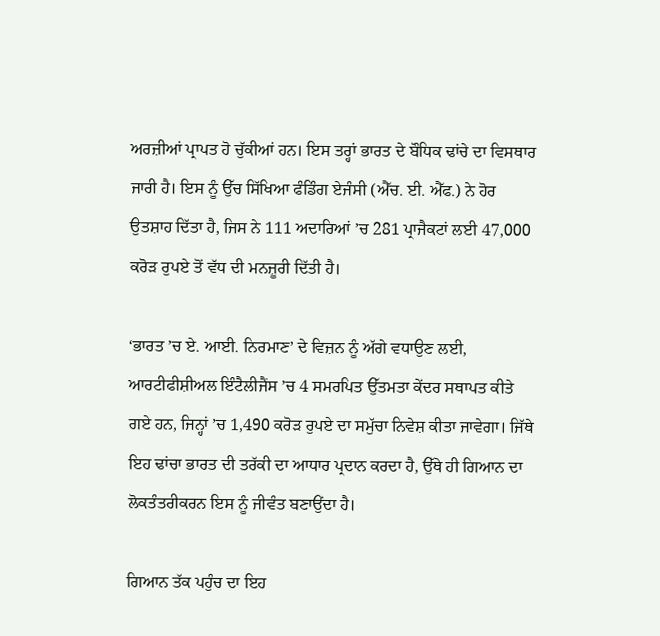ਅਰਜ਼ੀਆਂ ਪ੍ਰਾਪਤ ਹੋ ਚੁੱਕੀਆਂ ਹਨ। ਇਸ ਤਰ੍ਹਾਂ ਭਾਰਤ ਦੇ ਬੌਧਿਕ ਢਾਂਚੇ ਦਾ ਵਿਸਥਾਰ ਜਾਰੀ ਹੈ। ਇਸ ਨੂੰ ਉੱਚ ਸਿੱਖਿਆ ਫੰਡਿੰਗ ਏਜੰਸੀ (ਐੱਚ. ਈ. ਐੱਫ.) ਨੇ ਹੋਰ ਉਤਸ਼ਾਹ ਦਿੱਤਾ ਹੈ, ਜਿਸ ਨੇ 111 ਅਦਾਰਿਆਂ ’ਚ 281 ਪ੍ਰਾਜੈਕਟਾਂ ਲਈ 47,000 ਕਰੋੜ ਰੁਪਏ ਤੋਂ ਵੱਧ ਦੀ ਮਨਜ਼ੂਰੀ ਦਿੱਤੀ ਹੈ।

‘ਭਾਰਤ ’ਚ ਏ. ਆਈ. ਨਿਰਮਾਣ’ ਦੇ ਵਿਜ਼ਨ ਨੂੰ ਅੱਗੇ ਵਧਾਉਣ ਲਈ, ਆਰਟੀਫੀਸ਼ੀਅਲ ਇੰਟੈਲੀਜੈਂਸ ’ਚ 4 ਸਮਰਪਿਤ ਉੱਤਮਤਾ ਕੇਂਦਰ ਸਥਾਪਤ ਕੀਤੇ ਗਏ ਹਨ, ਜਿਨ੍ਹਾਂ ’ਚ 1,490 ਕਰੋੜ ਰੁਪਏ ਦਾ ਸਮੁੱਚਾ ਨਿਵੇਸ਼ ਕੀਤਾ ਜਾਵੇਗਾ। ਜਿੱਥੇ ਇਹ ਢਾਂਚਾ ਭਾਰਤ ਦੀ ਤਰੱਕੀ ਦਾ ਆਧਾਰ ਪ੍ਰਦਾਨ ਕਰਦਾ ਹੈ, ਉੱਥੇ ਹੀ ਗਿਆਨ ਦਾ ਲੋਕਤੰਤਰੀਕਰਨ ਇਸ ਨੂੰ ਜੀਵੰਤ ਬਣਾਉਂਦਾ ਹੈ।

ਗਿਆਨ ਤੱਕ ਪਹੁੰਚ ਦਾ ਇਹ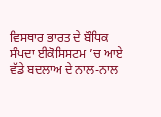ਵਿਸਥਾਰ ਭਾਰਤ ਦੇ ਬੌਧਿਕ ਸੰਪਦਾ ਈਕੋਸਿਸਟਮ ’ਚ ਆਏ ਵੱਡੇ ਬਦਲਾਅ ਦੇ ਨਾਲ-ਨਾਲ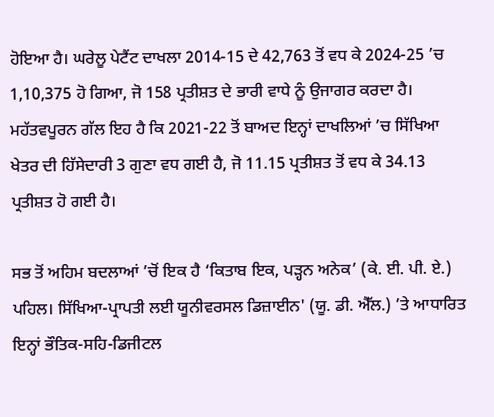ਹੋਇਆ ਹੈ। ਘਰੇਲੂ ਪੇਟੈਂਟ ਦਾਖਲਾ 2014-15 ਦੇ 42,763 ਤੋਂ ਵਧ ਕੇ 2024-25 ’ਚ 1,10,375 ਹੋ ਗਿਆ, ਜੋ 158 ਪ੍ਰਤੀਸ਼ਤ ਦੇ ਭਾਰੀ ਵਾਧੇ ਨੂੰ ਉਜਾਗਰ ਕਰਦਾ ਹੈ। ਮਹੱਤਵਪੂਰਨ ਗੱਲ ਇਹ ਹੈ ਕਿ 2021-22 ਤੋਂ ਬਾਅਦ ਇਨ੍ਹਾਂ ਦਾਖਲਿਆਂ ’ਚ ਸਿੱਖਿਆ ਖੇਤਰ ਦੀ ਹਿੱਸੇਦਾਰੀ 3 ਗੁਣਾ ਵਧ ਗਈ ਹੈ, ਜੋ 11.15 ਪ੍ਰਤੀਸ਼ਤ ਤੋਂ ਵਧ ਕੇ 34.13 ਪ੍ਰਤੀਸ਼ਤ ਹੋ ਗਈ ਹੈ।

ਸਭ ਤੋਂ ਅਹਿਮ ਬਦਲਾਆਂ ’ਚੋਂ ਇਕ ਹੈ ‘ਕਿਤਾਬ ਇਕ, ਪੜ੍ਹਨ ਅਨੇਕ’ (ਕੇ. ਈ. ਪੀ. ਏ.) ਪਹਿਲ। ਸਿੱਖਿਆ-ਪ੍ਰਾਪਤੀ ਲਈ ਯੂਨੀਵਰਸਲ ਡਿਜ਼ਾਈਨ' (ਯੂ. ਡੀ. ਐੱਲ.) ’ਤੇ ਆਧਾਰਿਤ ਇਨ੍ਹਾਂ ਭੌਤਿਕ-ਸਹਿ-ਡਿਜੀਟਲ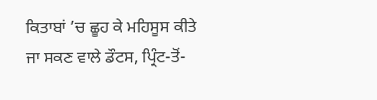ਕਿਤਾਬਾਂ ’ਚ ਛੂਹ ਕੇ ਮਹਿਸੂਸ ਕੀਤੇ ਜਾ ਸਕਣ ਵਾਲੇ ਡੌਟਸ, ਪ੍ਰਿੰਟ-ਤੋਂ-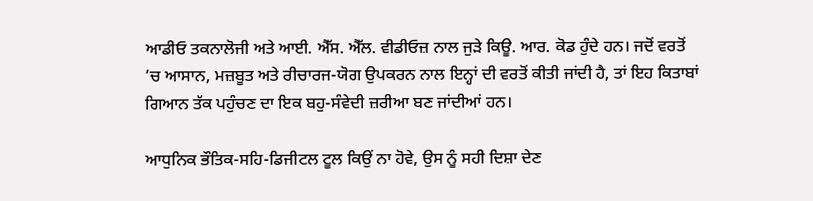ਆਡੀਓ ਤਕਨਾਲੋਜੀ ਅਤੇ ਆਈ. ਐੱਸ. ਐੱਲ. ਵੀਡੀਓਜ਼ ਨਾਲ ਜੁੜੇ ਕਿਊ. ਆਰ. ਕੋਡ ਹੁੰਦੇ ਹਨ। ਜਦੋਂ ਵਰਤੋਂ ’ਚ ਆਸਾਨ, ਮਜ਼ਬੂਤ ਅਤੇ ਰੀਚਾਰਜ-ਯੋਗ ਉਪਕਰਨ ਨਾਲ ਇਨ੍ਹਾਂ ਦੀ ਵਰਤੋਂ ਕੀਤੀ ਜਾਂਦੀ ਹੈ, ਤਾਂ ਇਹ ਕਿਤਾਬਾਂ ਗਿਆਨ ਤੱਕ ਪਹੁੰਚਣ ਦਾ ਇਕ ਬਹੁ-ਸੰਵੇਦੀ ਜ਼ਰੀਆ ਬਣ ਜਾਂਦੀਆਂ ਹਨ।

ਆਧੁਨਿਕ ਭੌਤਿਕ-ਸਹਿ-ਡਿਜੀਟਲ ਟੂਲ ਕਿਉਂ ਨਾ ਹੋਵੇ, ਉਸ ਨੂੰ ਸਹੀ ਦਿਸ਼ਾ ਦੇਣ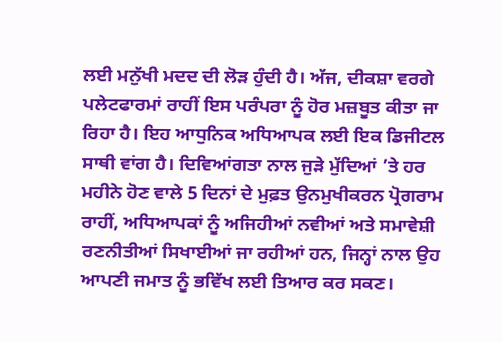ਲਈ ਮਨੁੱਖੀ ਮਦਦ ਦੀ ਲੋੜ ਹੁੰਦੀ ਹੈ। ਅੱਜ, ਦੀਕਸ਼ਾ ਵਰਗੇ ਪਲੇਟਫਾਰਮਾਂ ਰਾਹੀਂ ਇਸ ਪਰੰਪਰਾ ਨੂੰ ਹੋਰ ਮਜ਼ਬੂਤ ਕੀਤਾ ਜਾ ਰਿਹਾ ਹੈ। ਇਹ ਆਧੁਨਿਕ ਅਧਿਆਪਕ ਲਈ ਇਕ ਡਿਜੀਟਲ ਸਾਥੀ ਵਾਂਗ ਹੈ। ਦਿਵਿਆਂਗਤਾ ਨਾਲ ਜੁੜੇ ਮੁੱਦਿਆਂ ’ਤੇ ਹਰ ਮਹੀਨੇ ਹੋਣ ਵਾਲੇ 5 ਦਿਨਾਂ ਦੇ ਮੁਫ਼ਤ ਉਨਮੁਖੀਕਰਨ ਪ੍ਰੋਗਰਾਮ ਰਾਹੀਂ, ਅਧਿਆਪਕਾਂ ਨੂੰ ਅਜਿਹੀਆਂ ਨਵੀਆਂ ਅਤੇ ਸਮਾਵੇਸ਼ੀ ਰਣਨੀਤੀਆਂ ਸਿਖਾਈਆਂ ਜਾ ਰਹੀਆਂ ਹਨ, ਜਿਨ੍ਹਾਂ ਨਾਲ ਉਹ ਆਪਣੀ ਜਮਾਤ ਨੂੰ ਭਵਿੱਖ ਲਈ ਤਿਆਰ ਕਰ ਸਕਣ।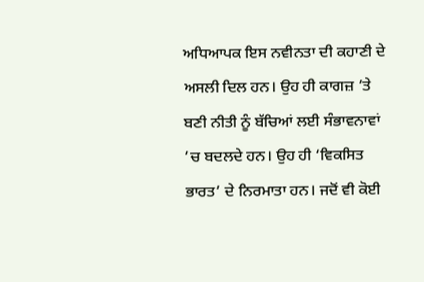ਅਧਿਆਪਕ ਇਸ ਨਵੀਨਤਾ ਦੀ ਕਹਾਣੀ ਦੇ ਅਸਲੀ ਦਿਲ ਹਨ। ਉਹ ਹੀ ਕਾਗਜ਼ ’ਤੇ ਬਣੀ ਨੀਤੀ ਨੂੰ ਬੱਚਿਆਂ ਲਈ ਸੰਭਾਵਨਾਵਾਂ ’ਚ ਬਦਲਦੇ ਹਨ। ਉਹ ਹੀ ‘ਵਿਕਸਿਤ ਭਾਰਤ’ ਦੇ ਨਿਰਮਾਤਾ ਹਨ। ਜਦੋਂ ਵੀ ਕੋਈ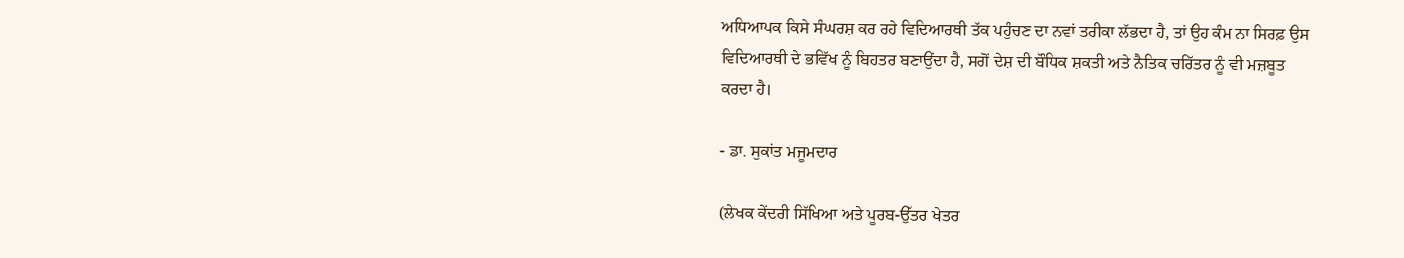ਅਧਿਆਪਕ ਕਿਸੇ ਸੰਘਰਸ਼ ਕਰ ਰਹੇ ਵਿਦਿਆਰਥੀ ਤੱਕ ਪਹੁੰਚਣ ਦਾ ਨਵਾਂ ਤਰੀਕਾ ਲੱਭਦਾ ਹੈ, ਤਾਂ ਉਹ ਕੰਮ ਨਾ ਸਿਰਫ਼ ਉਸ ਵਿਦਿਆਰਥੀ ਦੇ ਭਵਿੱਖ ਨੂੰ ਬਿਹਤਰ ਬਣਾਉਂਦਾ ਹੈ, ਸਗੋਂ ਦੇਸ਼ ਦੀ ਬੌਧਿਕ ਸ਼ਕਤੀ ਅਤੇ ਨੈਤਿਕ ਚਰਿੱਤਰ ਨੂੰ ਵੀ ਮਜ਼ਬੂਤ ਕਰਦਾ ਹੈ।

- ਡਾ. ਸੁਕਾਂਤ ਮਜੂਮਦਾਰ

(ਲੇਖਕ ਕੇਂਦਰੀ ਸਿੱਖਿਆ ਅਤੇ ਪੂਰਬ-ਉੱਤਰ ਖੇਤਰ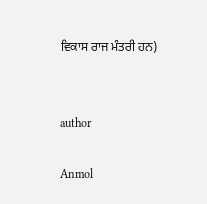ਵਿਕਾਸ ਰਾਜ ਮੰਤਰੀ ਹਨ)


author

Anmol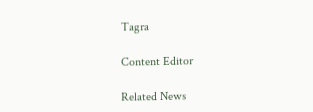Tagra

Content Editor

Related News